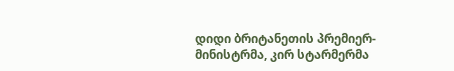დიდი ბრიტანეთის პრემიერ-მინისტრმა, კირ სტარმერმა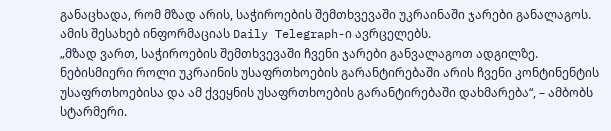განაცხადა, რომ მზად არის, საჭიროების შემთხვევაში უკრაინაში ჯარები განალაგოს.
ამის შესახებ ინფორმაციას Daily Telegraph-ი ავრცელებს.
„მზად ვართ, საჭიროების შემთხვევაში ჩვენი ჯარები განვალაგოთ ადგილზე. ნებისმიერი როლი უკრაინის უსაფრთხოების გარანტირებაში არის ჩვენი კონტინენტის უსაფრთხოებისა და ამ ქვეყნის უსაფრთხოების გარანტირებაში დახმარება“, – ამბობს სტარმერი.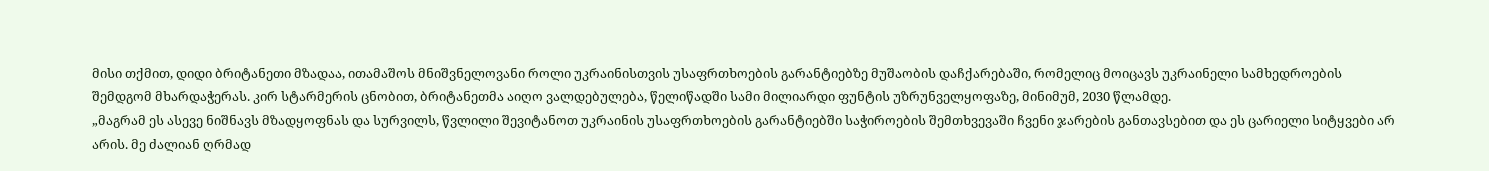მისი თქმით, დიდი ბრიტანეთი მზადაა, ითამაშოს მნიშვნელოვანი როლი უკრაინისთვის უსაფრთხოების გარანტიებზე მუშაობის დაჩქარებაში, რომელიც მოიცავს უკრაინელი სამხედროების შემდგომ მხარდაჭერას. კირ სტარმერის ცნობით, ბრიტანეთმა აიღო ვალდებულება, წელიწადში სამი მილიარდი ფუნტის უზრუნველყოფაზე, მინიმუმ, 2030 წლამდე.
„მაგრამ ეს ასევე ნიშნავს მზადყოფნას და სურვილს, წვლილი შევიტანოთ უკრაინის უსაფრთხოების გარანტიებში საჭიროების შემთხვევაში ჩვენი ჯარების განთავსებით და ეს ცარიელი სიტყვები არ არის. მე ძალიან ღრმად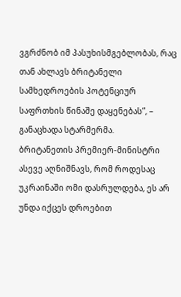ვგრძნობ იმ პასუხისმგებლობას, რაც თან ახლავს ბრიტანელი სამხედროების პოტენციურ საფრთხის წინაშე დაყენებას“, – განაცხადა სტარმერმა.
ბრიტანეთის პრემიერ-მინისტრი ასევე აღნიშნავს, რომ როდესაც უკრაინაში ომი დასრულდება, ეს არ უნდა იქცეს დროებით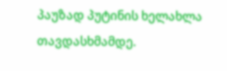პაუზად პუტინის ხელახლა თავდასხმამდე.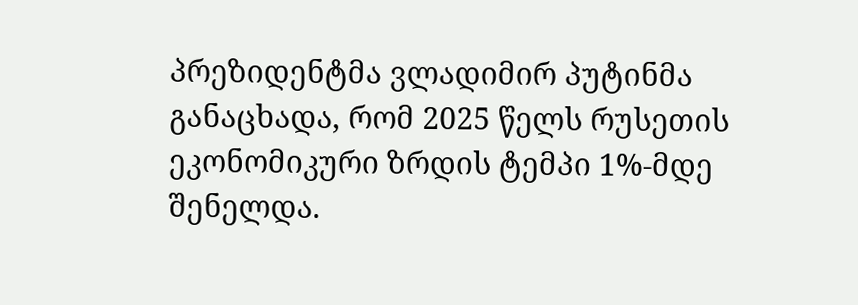პრეზიდენტმა ვლადიმირ პუტინმა განაცხადა, რომ 2025 წელს რუსეთის ეკონომიკური ზრდის ტემპი 1%-მდე შენელდა.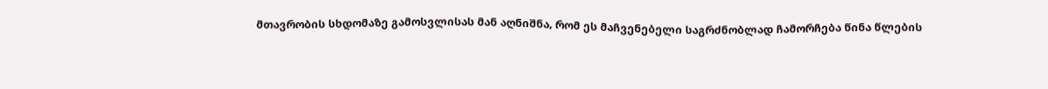მთავრობის სხდომაზე გამოსვლისას მან აღნიშნა, რომ ეს მაჩვენებელი საგრძნობლად ჩამორჩება წინა წლების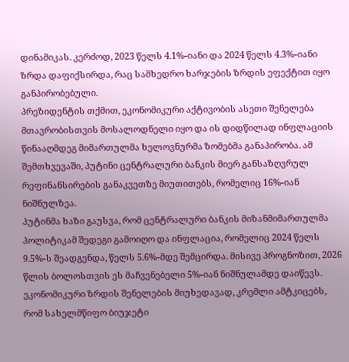დინამიკას. კერძოდ, 2023 წელს 4.1%-იანი და 2024 წელს 4.3%-იანი ზრდა დაფიქსირდა, რაც სამხედრო ხარჯების ზრდის ეფექტით იყო განპირობებული.
პრეზიდენტის თქმით, ეკონომიკური აქტივობის ასეთი შენელება მთავრობისთვის მოსალოდნელი იყო და ის დიდწილად ინფლაციის წინააღმდეგ მიმართულმა ხელოვნურმა ზომებმა განაპირობა. ამ შემთხვევაში, პუტინი ცენტრალური ბანკის მიერ განსაზღვრულ რეფინანსირების განაკვეთზე მიუთითებს, რომელიც 16%-იან ნიშნულზეა.
პუტინმა ხაზი გაუსვა, რომ ცენტრალური ბანკის მიზანმიმართულმა პოლიტიკამ შედეგი გამოიღო და ინფლაცია, რომელიც 2024 წელს 9.5%-ს შეადგენდა, წელს 5.6%-მდე შემცირდა. მისივე პროგნოზით, 2026 წლის ბოლოსთვის ეს მაჩვენებელი 5%-იან ნიშნულამდე დაიწევს.
ეკონომიკური ზრდის შენელების მიუხედავად, კრემლი ამტკიცებს, რომ სახელმწიფო ბიუჯეტი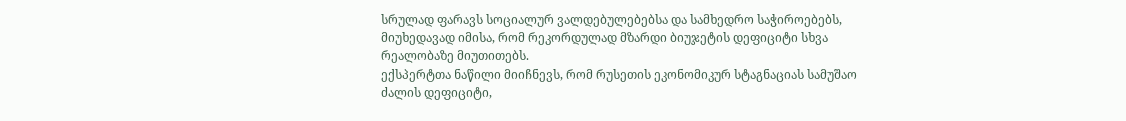სრულად ფარავს სოციალურ ვალდებულებებსა და სამხედრო საჭიროებებს, მიუხედავად იმისა, რომ რეკორდულად მზარდი ბიუჯეტის დეფიციტი სხვა რეალობაზე მიუთითებს.
ექსპერტთა ნაწილი მიიჩნევს, რომ რუსეთის ეკონომიკურ სტაგნაციას სამუშაო ძალის დეფიციტი,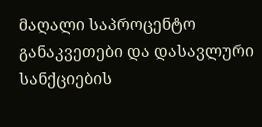მაღალი საპროცენტო განაკვეთები და დასავლური სანქციების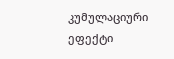კუმულაციური ეფექტი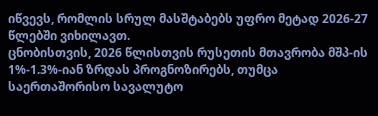იწვევს, რომლის სრულ მასშტაბებს უფრო მეტად 2026-27 წლებში ვიხილავთ.
ცნობისთვის, 2026 წლისთვის რუსეთის მთავრობა მშპ-ის 1%-1.3%-იან ზრდას პროგნოზირებს, თუმცა საერთაშორისო სავალუტო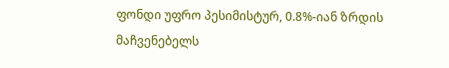ფონდი უფრო პესიმისტურ, 0.8%-იან ზრდის მაჩვენებელს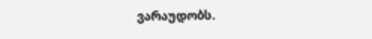ვარაუდობს.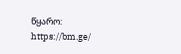წყარო: https://bm.ge/